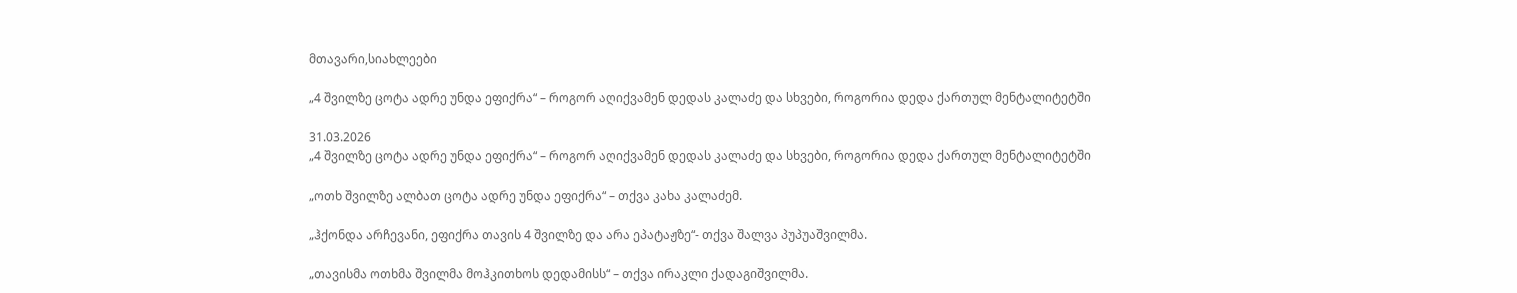მთავარი,სიახლეები

„4 შვილზე ცოტა ადრე უნდა ეფიქრა“ – როგორ აღიქვამენ დედას კალაძე და სხვები, როგორია დედა ქართულ მენტალიტეტში

31.03.2026
„4 შვილზე ცოტა ადრე უნდა ეფიქრა“ – როგორ აღიქვამენ დედას კალაძე და სხვები, როგორია დედა ქართულ მენტალიტეტში

„ოთხ შვილზე ალბათ ცოტა ადრე უნდა ეფიქრა“ – თქვა კახა კალაძემ.

„ჰქონდა არჩევანი, ეფიქრა თავის 4 შვილზე და არა ეპატაჟზე“- თქვა შალვა პუპუაშვილმა.

„თავისმა ოთხმა შვილმა მოჰკითხოს დედამისს“ – თქვა ირაკლი ქადაგიშვილმა.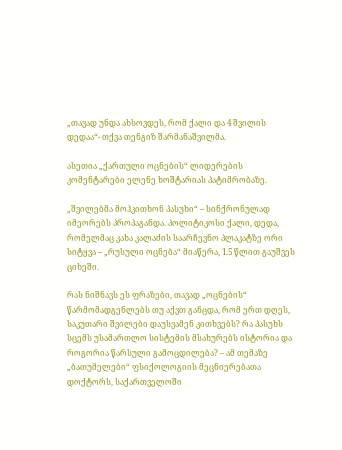„თავად უნდა ახსოვდეს, რომ ქალი და 4 შვილის დედაა“- თქვა თენგიზ შარმანაშვილმა.

ასეთია „ქართული ოცნების“ ლიდერების კომენტარები ელენე ხოშტარიას პატიმრობაზე.

„შვილებმა მოჰკითხონ პასუხი“ – სინქრონულად იმეორებს პროპაგანდა. პოლიტიკოსი ქალი, დედა, რომელმაც კახა კალაძის საარჩევნო პლაკატზე ორი სიტყვა – „რუსული ოცნება“ მიაწერა, 1.5 წლით გაუშვეს ციხეში.

რას ნიშნავს ეს ფრაზები, თავად „ოცნების“ წარმომადგენლებს თუ აქვთ განცდა, რომ ერთ დღეს, საკუთარი შვილები დაუსვამენ კითხვებს? რა პასუხს სცემს უსამართლო სისტემის მსახურებს ისტორია და როგორია წარსული გამოცდილება? – ამ თემაზე „ბათუმელები“ ფსიქოლოგიის მეცნიერებათა დოქტორს, საქართველოში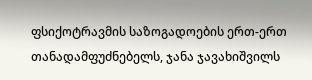ფსიქოტრავმის საზოგადოების ერთ-ერთ თანადამფუძნებელს, ჯანა ჯავახიშვილს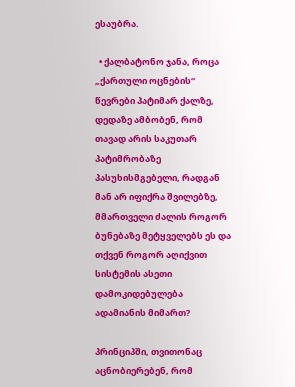ესაუბრა.

  • ქალბატონო ჯანა, როცა „ქართული ოცნების“ წევრები პატიმარ ქალზე, დედაზე ამბობენ, რომ თავად არის საკუთარ პატიმრობაზე პასუხისმგებელი, რადგან მან არ იფიქრა შვილებზე, მმართველი ძალის როგორ ბუნებაზე მეტყველებს ეს და თქვენ როგორ აღიქვით სისტემის ასეთი დამოკიდებულება ადამიანის მიმართ?

პრინციპში, თვითონაც აცნობიერებენ, რომ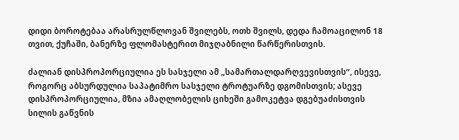დიდი ბოროტებაა არასრულწლოვან შვილებს, ოთხ შვილს, დედა ჩამოაცილონ 18 თვით, ქუჩაში, ბანერზე ფლომასტერით მიჯღაბნილი წარწერისთვის.

ძალიან დისპროპორციულია ეს სასჯელი ამ „სამართალდარღვევისთვის“, ისევე, როგორც აბსურდულია საპატიმრო სასჯელი ტროტუარზე დგომისთვის; ასევე დისპროპორციულია, მზია ამაღლობელის ციხეში გამოკეტვა დგებუაძისთვის სილის გაწვნის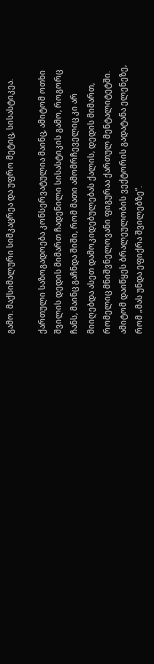გამო. მაქსიმალური სიმკაცრეა და უფრო მეტიც, სისასტიკეა.

ქართული საზოგადოება კონსერვატულია მაინც, ამიტომ ოთხი შვილის დედის მიმართ ჩადენილი სისასტიკის გამო, როგორც ჩანს, მაინც გაჩნდა შიში, რომ მათი ამომრჩეველიც კი არ მიიღებდა ასეთ დამოკიდებულებას ქალის, დედის მიმართ, რომელიც მნიშვნელოვანი ფიგურაა ქართულ მენტალიტეტში. ამიტომ დაიწყეს ბრალეულობის ვექტორის გადატანა ელენეზე, რომ „მას უნდა ეფიქრა შვილებზე“.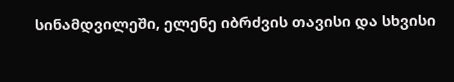სინამდვილეში, ელენე იბრძვის თავისი და სხვისი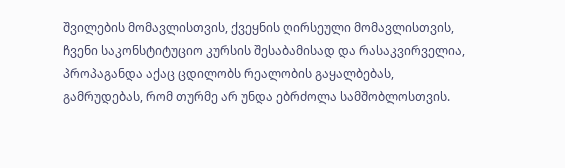შვილების მომავლისთვის, ქვეყნის ღირსეული მომავლისთვის, ჩვენი საკონსტიტუციო კურსის შესაბამისად და რასაკვირველია, პროპაგანდა აქაც ცდილობს რეალობის გაყალბებას, გამრუდებას, რომ თურმე არ უნდა ებრძოლა სამშობლოსთვის.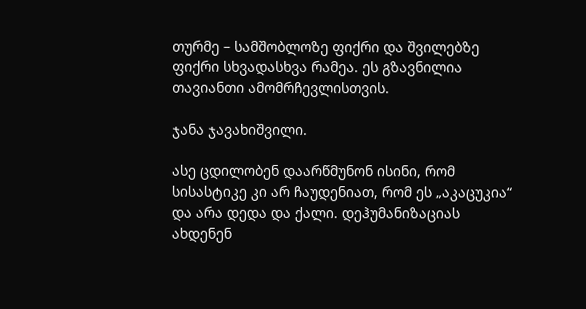თურმე – სამშობლოზე ფიქრი და შვილებზე ფიქრი სხვადასხვა რამეა. ეს გზავნილია თავიანთი ამომრჩევლისთვის.

ჯანა ჯავახიშვილი.

ასე ცდილობენ დაარწმუნონ ისინი, რომ სისასტიკე კი არ ჩაუდენიათ, რომ ეს „აკაცუკია“ და არა დედა და ქალი. დეჰუმანიზაციას ახდენენ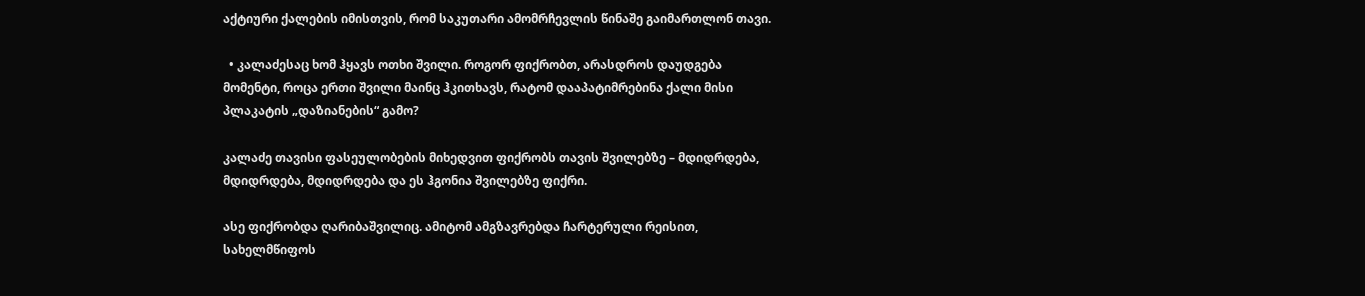აქტიური ქალების იმისთვის, რომ საკუთარი ამომრჩევლის წინაშე გაიმართლონ თავი.

  • კალაძესაც ხომ ჰყავს ოთხი შვილი. როგორ ფიქრობთ, არასდროს დაუდგება მომენტი, როცა ერთი შვილი მაინც ჰკითხავს, რატომ დააპატიმრებინა ქალი მისი პლაკატის „დაზიანების“ გამო?

კალაძე თავისი ფასეულობების მიხედვით ფიქრობს თავის შვილებზე – მდიდრდება, მდიდრდება, მდიდრდება და ეს ჰგონია შვილებზე ფიქრი.

ასე ფიქრობდა ღარიბაშვილიც. ამიტომ ამგზავრებდა ჩარტერული რეისით, სახელმწიფოს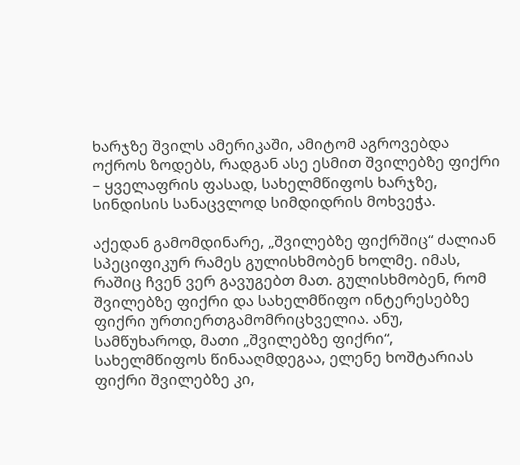ხარჯზე შვილს ამერიკაში, ამიტომ აგროვებდა ოქროს ზოდებს, რადგან ასე ესმით შვილებზე ფიქრი – ყველაფრის ფასად, სახელმწიფოს ხარჯზე, სინდისის სანაცვლოდ სიმდიდრის მოხვეჭა.

აქედან გამომდინარე, „შვილებზე ფიქრშიც“ ძალიან სპეციფიკურ რამეს გულისხმობენ ხოლმე. იმას, რაშიც ჩვენ ვერ გავუგებთ მათ. გულისხმობენ, რომ შვილებზე ფიქრი და სახელმწიფო ინტერესებზე ფიქრი ურთიერთგამომრიცხველია. ანუ, სამწუხაროდ, მათი „შვილებზე ფიქრი“, სახელმწიფოს წინააღმდეგაა, ელენე ხოშტარიას ფიქრი შვილებზე კი,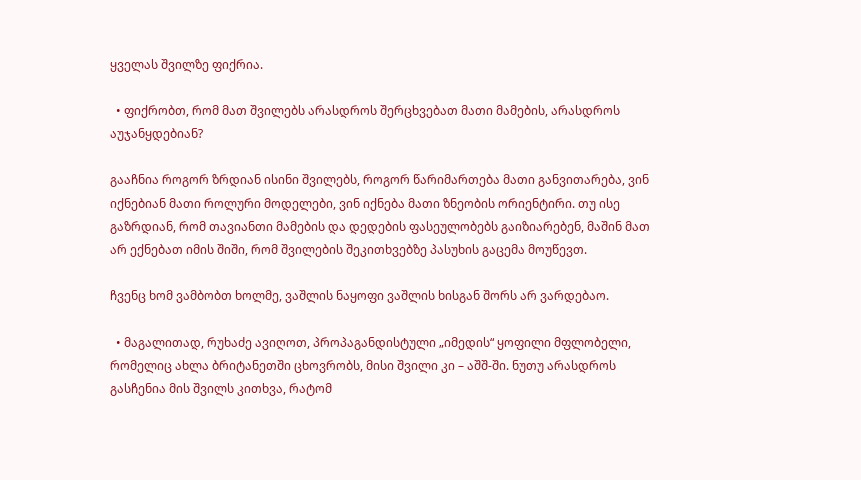ყველას შვილზე ფიქრია.

  • ფიქრობთ, რომ მათ შვილებს არასდროს შერცხვებათ მათი მამების, არასდროს აუჯანყდებიან?

გააჩნია როგორ ზრდიან ისინი შვილებს, როგორ წარიმართება მათი განვითარება, ვინ იქნებიან მათი როლური მოდელები, ვინ იქნება მათი ზნეობის ორიენტირი. თუ ისე გაზრდიან, რომ თავიანთი მამების და დედების ფასეულობებს გაიზიარებენ, მაშინ მათ არ ექნებათ იმის შიში, რომ შვილების შეკითხვებზე პასუხის გაცემა მოუწევთ.

ჩვენც ხომ ვამბობთ ხოლმე, ვაშლის ნაყოფი ვაშლის ხისგან შორს არ ვარდებაო.

  • მაგალითად, რუხაძე ავიღოთ, პროპაგანდისტული „იმედის“ ყოფილი მფლობელი, რომელიც ახლა ბრიტანეთში ცხოვრობს, მისი შვილი კი – აშშ-ში. ნუთუ არასდროს გასჩენია მის შვილს კითხვა, რატომ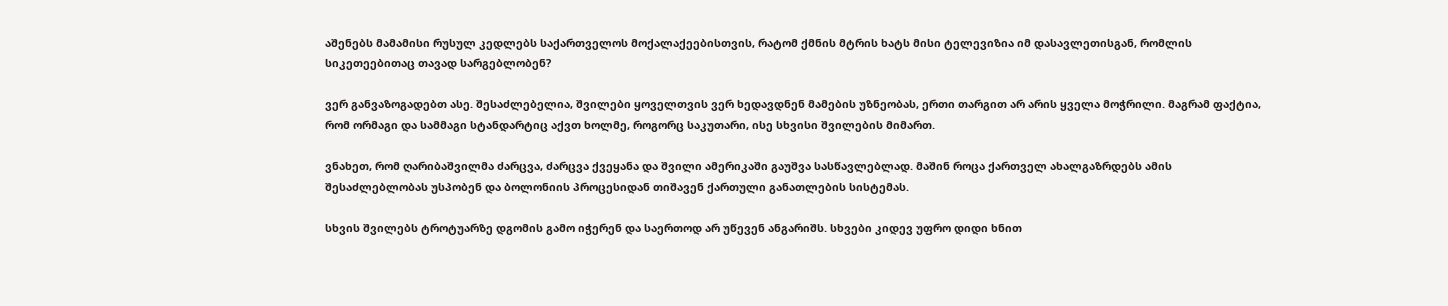აშენებს მამამისი რუსულ კედლებს საქართველოს მოქალაქეებისთვის, რატომ ქმნის მტრის ხატს მისი ტელევიზია იმ დასავლეთისგან, რომლის სიკეთეებითაც თავად სარგებლობენ?

ვერ განვაზოგადებთ ასე. შესაძლებელია, შვილები ყოველთვის ვერ ხედავდნენ მამების უზნეობას, ერთი თარგით არ არის ყველა მოჭრილი. მაგრამ ფაქტია, რომ ორმაგი და სამმაგი სტანდარტიც აქვთ ხოლმე, როგორც საკუთარი, ისე სხვისი შვილების მიმართ.

ვნახეთ, რომ ღარიბაშვილმა ძარცვა, ძარცვა ქვეყანა და შვილი ამერიკაში გაუშვა სასწავლებლად. მაშინ როცა ქართველ ახალგაზრდებს ამის შესაძლებლობას უსპობენ და ბოლონიის პროცესიდან თიშავენ ქართული განათლების სისტემას.

სხვის შვილებს ტროტუარზე დგომის გამო იჭერენ და საერთოდ არ უწევენ ანგარიშს. სხვები კიდევ უფრო დიდი ხნით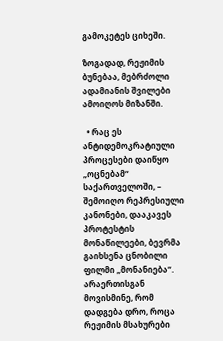გამოკეტეს ციხეში.

ზოგადად, რეჟიმის ბუნებაა, მებრძოლი ადამიანის შვილები ამოიღოს მიზანში.

  • რაც ეს ანტიდემოკრატიული პროცესები დაიწყო „ოცნებამ“ საქართველოში, – შემოიღო რეპრესიული კანონები, დააკავეს პროტესტის მონაწილეები, ბევრმა გაიხსენა ცნობილი ფილმი „მონანიება“. არაერთისგან მოვისმინე, რომ დადგება დრო, როცა რეჟიმის მსახურები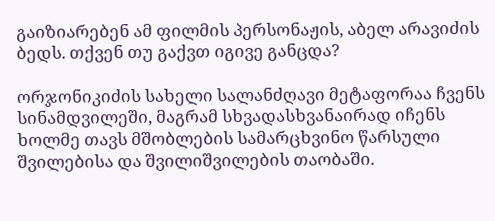გაიზიარებენ ამ ფილმის პერსონაჟის, აბელ არავიძის ბედს. თქვენ თუ გაქვთ იგივე განცდა?

ორჯონიკიძის სახელი სალანძღავი მეტაფორაა ჩვენს სინამდვილეში, მაგრამ სხვადასხვანაირად იჩენს ხოლმე თავს მშობლების სამარცხვინო წარსული შვილებისა და შვილიშვილების თაობაში.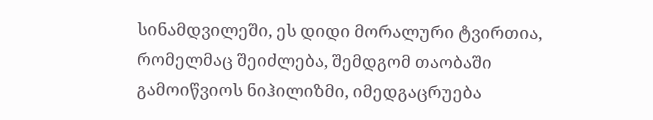სინამდვილეში, ეს დიდი მორალური ტვირთია, რომელმაც შეიძლება, შემდგომ თაობაში გამოიწვიოს ნიჰილიზმი, იმედგაცრუება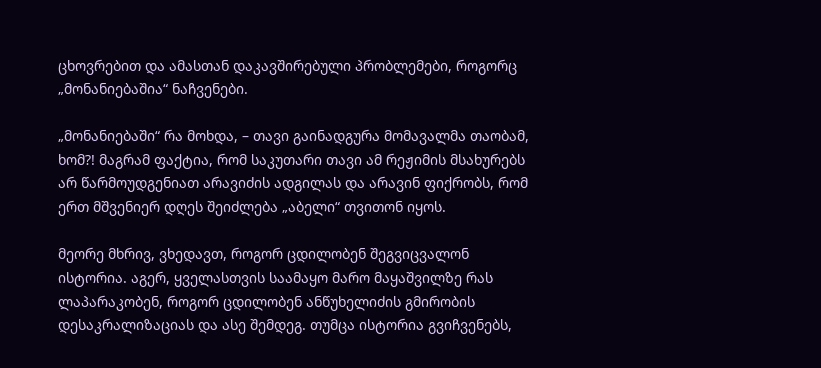ცხოვრებით და ამასთან დაკავშირებული პრობლემები, როგორც „მონანიებაშია“ ნაჩვენები.

„მონანიებაში“ რა მოხდა, – თავი გაინადგურა მომავალმა თაობამ, ხომ?! მაგრამ ფაქტია, რომ საკუთარი თავი ამ რეჟიმის მსახურებს არ წარმოუდგენიათ არავიძის ადგილას და არავინ ფიქრობს, რომ ერთ მშვენიერ დღეს შეიძლება „აბელი“ თვითონ იყოს.

მეორე მხრივ, ვხედავთ, როგორ ცდილობენ შეგვიცვალონ ისტორია. აგერ, ყველასთვის საამაყო მარო მაყაშვილზე რას ლაპარაკობენ, როგორ ცდილობენ ანწუხელიძის გმირობის დესაკრალიზაციას და ასე შემდეგ. თუმცა ისტორია გვიჩვენებს,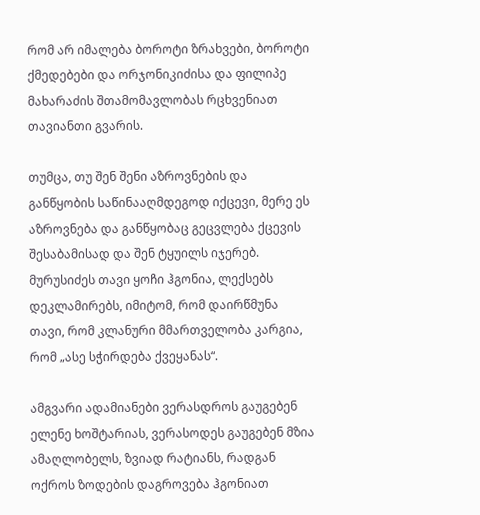რომ არ იმალება ბოროტი ზრახვები, ბოროტი ქმედებები და ორჯონიკიძისა და ფილიპე მახარაძის შთამომავლობას რცხვენიათ თავიანთი გვარის.

თუმცა, თუ შენ შენი აზროვნების და განწყობის საწინააღმდეგოდ იქცევი, მერე ეს აზროვნება და განწყობაც გეცვლება ქცევის შესაბამისად და შენ ტყუილს იჯერებ. მურუსიძეს თავი ყოჩი ჰგონია, ლექსებს დეკლამირებს, იმიტომ, რომ დაირწმუნა თავი, რომ კლანური მმართველობა კარგია, რომ „ასე სჭირდება ქვეყანას“.

ამგვარი ადამიანები ვერასდროს გაუგებენ ელენე ხოშტარიას, ვერასოდეს გაუგებენ მზია ამაღლობელს, ზვიად რატიანს, რადგან ოქროს ზოდების დაგროვება ჰგონიათ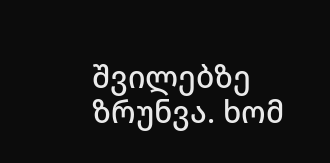შვილებზე ზრუნვა. ხომ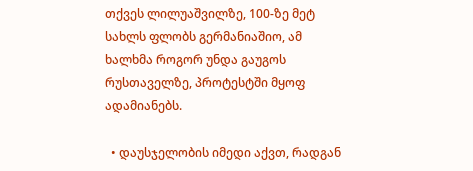თქვეს ლილუაშვილზე, 100-ზე მეტ სახლს ფლობს გერმანიაშიო, ამ ხალხმა როგორ უნდა გაუგოს რუსთაველზე, პროტესტში მყოფ ადამიანებს.

  • დაუსჯელობის იმედი აქვთ, რადგან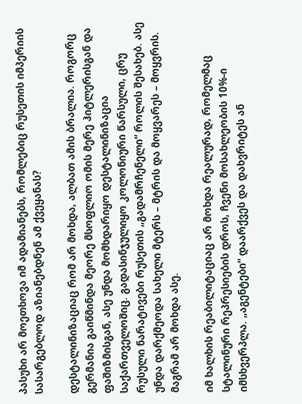პასუხი არ მოეთხოვა იმ ადამიანებს, რომლებიც რუსეთის იმპერიის სასარგებლოდ აზიანებდნენ ამ ქვეყანას?

დესტალინიზაციაც რომ არ მოხდა, ალბათ ამის ბრალია. როგორც გერმანია გაიწმინდა მეორე მსოფლიო ომის მერე ჰიტლერისგან და ფაშიზმისგან, ასე უნდა მომხდარიყო დესტალინიზაცია საქართველოშიც. გადასინჯულიყო კოლონიური წარსული, ცრუ რუსული ნარატივები რუსეთის „გადამრჩენელი“ როლის შესახებ. ასე უნდა დარქმეოდა სახელი მტერს – მტრის და მოყვარეს – მოყვრის. მაგრამ არ მოხდა ასე.

იმ ხალხის რეაბილიტაციაც არ მოხდა რეალურად, რომელმაც სტალინური რეპრესიების დროს, ჩვენი მოსახლეობის 10%-ი იმსხვერპლა. „აგენტები“ დაარქვეს და დახვრიტეს ან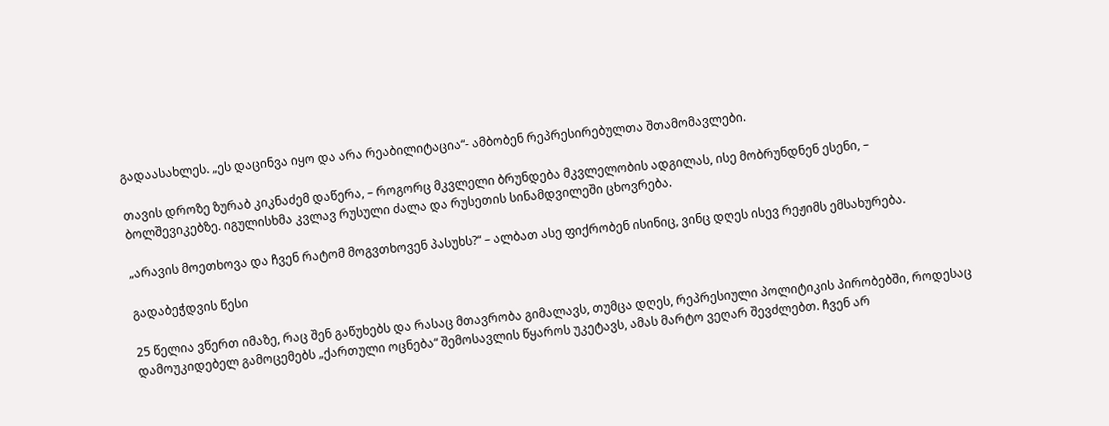გადაასახლეს. „ეს დაცინვა იყო და არა რეაბილიტაცია“- ამბობენ რეპრესირებულთა შთამომავლები.

თავის დროზე ზურაბ კიკნაძემ დაწერა, – როგორც მკვლელი ბრუნდება მკვლელობის ადგილას, ისე მობრუნდნენ ესენი, – ბოლშევიკებზე. იგულისხმა კვლავ რუსული ძალა და რუსეთის სინამდვილეში ცხოვრება.

„არავის მოეთხოვა და ჩვენ რატომ მოგვთხოვენ პასუხს?“ – ალბათ ასე ფიქრობენ ისინიც, ვინც დღეს ისევ რეჟიმს ემსახურება.

გადაბეჭდვის წესი

25 წელია ვწერთ იმაზე, რაც შენ გაწუხებს და რასაც მთავრობა გიმალავს, თუმცა დღეს, რეპრესიული პოლიტიკის პირობებში, როდესაც დამოუკიდებელ გამოცემებს „ქართული ოცნება“ შემოსავლის წყაროს უკეტავს, ამას მარტო ვეღარ შევძლებთ. ჩვენ არ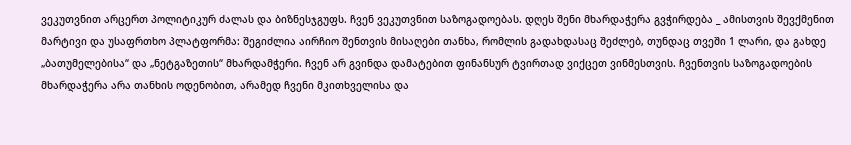ვეკუთვნით არცერთ პოლიტიკურ ძალას და ბიზნესჯგუფს. ჩვენ ვეკუთვნით საზოგადოებას. დღეს შენი მხარდაჭერა გვჭირდება _ ამისთვის შევქმენით მარტივი და უსაფრთხო პლატფორმა: შეგიძლია აირჩიო შენთვის მისაღები თანხა, რომლის გადახდასაც შეძლებ, თუნდაც თვეში 1 ლარი, და გახდე „ბათუმელებისა“ და „ნეტგაზეთის“ მხარდამჭერი. ჩვენ არ გვინდა დამატებით ფინანსურ ტვირთად ვიქცეთ ვინმესთვის. ჩვენთვის საზოგადოების მხარდაჭერა არა თანხის ოდენობით, არამედ ჩვენი მკითხველისა და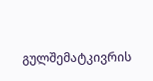გულშემატკივრის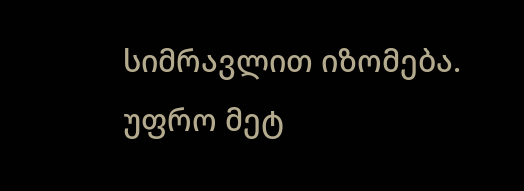სიმრავლით იზომება.
უფრო მეტ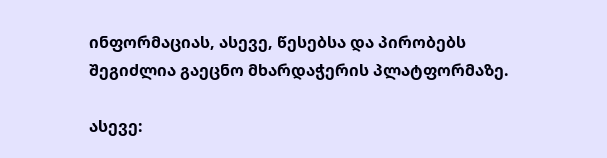ინფორმაციას, ასევე, წესებსა და პირობებს შეგიძლია გაეცნო მხარდაჭერის პლატფორმაზე.

ასევე: